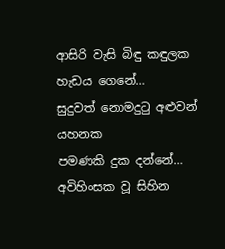ආසිරි වැසි බිඳු කඳුලක
හැඩය ගෙනේ…
සුදුවත් නොමදුටු අළුවන් යහනක
පමණකි දුක දන්නේ…
අවිහිංසක වූ සිහින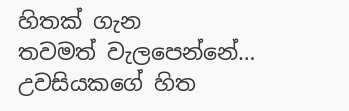හිතක් ගැන
තවමත් වැලපෙන්නේ…
උවසියකගේ හිත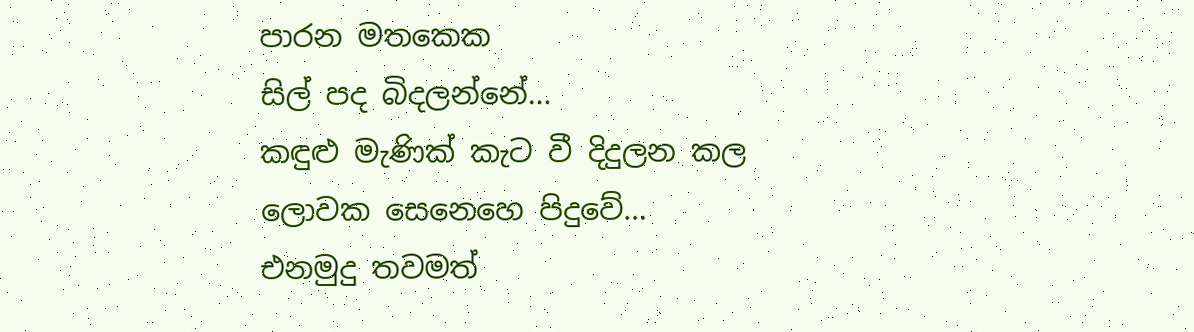පාරන මතකෙක
සිල් පද බිදලන්නේ…
කඳුළු මැණික් කැට වී දිදුලන කල
ලොවක සෙනෙහෙ පිදුවේ…
එනමුදු තවමත්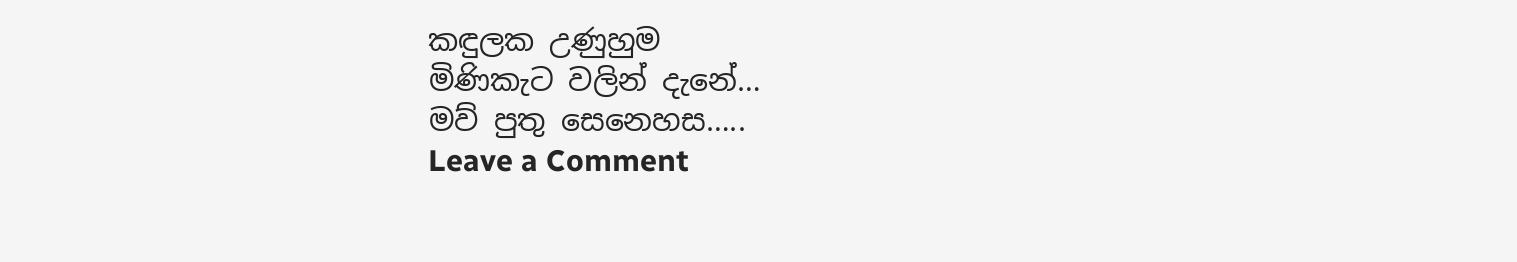කඳුලක උණුහුම
මිණිකැට වලින් දැනේ…
මව් පුතු සෙනෙහස…..
Leave a Comment